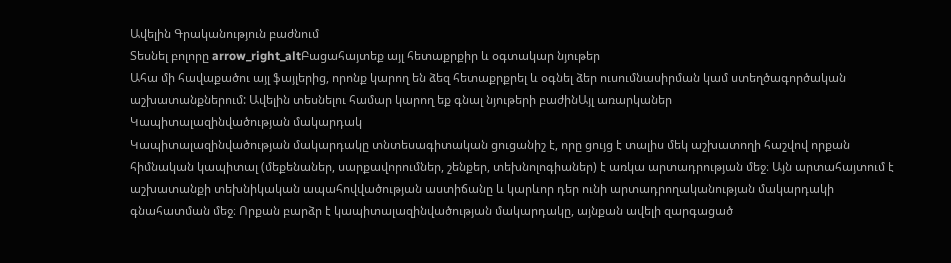Ավելին Գրականություն բաժնում
Տեսնել բոլորը arrow_right_altԲացահայտեք այլ հետաքրքիր և օգտակար նյութեր
Ահա մի հավաքածու այլ ֆայլերից, որոնք կարող են ձեզ հետաքրքրել և օգնել ձեր ուսումնասիրման կամ ստեղծագործական աշխատանքներում: Ավելին տեսնելու համար կարող եք գնալ նյութերի բաժինԱյլ առարկաներ
Կապիտալազինվածության մակարդակ
Կապիտալազինվածության մակարդակը տնտեսագիտական ցուցանիշ է, որը ցույց է տալիս մեկ աշխատողի հաշվով որքան հիմնական կապիտալ (մեքենաներ, սարքավորումներ, շենքեր, տեխնոլոգիաներ) է առկա արտադրության մեջ։ Այն արտահայտում է աշխատանքի տեխնիկական ապահովվածության աստիճանը և կարևոր դեր ունի արտադրողականության մակարդակի գնահատման մեջ։ Որքան բարձր է կապիտալազինվածության մակարդակը, այնքան ավելի զարգացած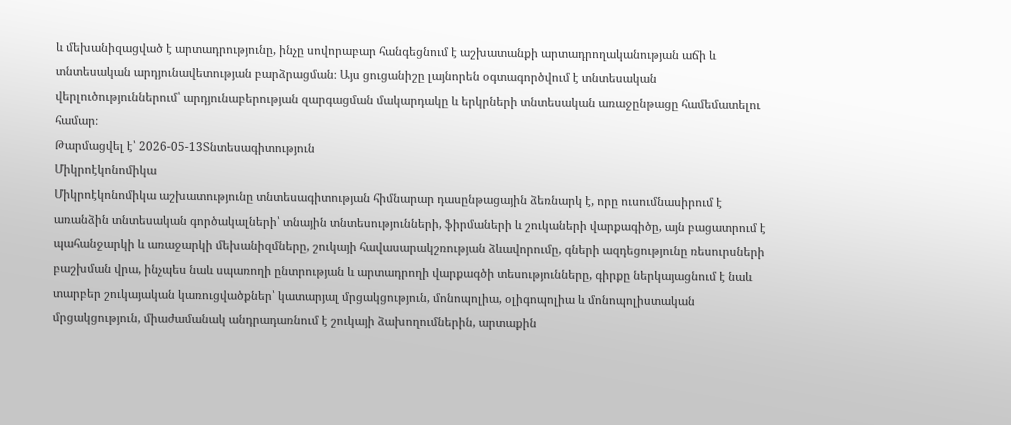և մեխանիզացված է արտադրությունը, ինչը սովորաբար հանգեցնում է աշխատանքի արտադրողականության աճի և տնտեսական արդյունավետության բարձրացման։ Այս ցուցանիշը լայնորեն օգտագործվում է տնտեսական վերլուծություններում՝ արդյունաբերության զարգացման մակարդակը և երկրների տնտեսական առաջընթացը համեմատելու համար։
Թարմացվել է՝ 2026-05-13Տնտեսագիտություն
Միկրոէկոնոմիկա
Միկրոէկոնոմիկա աշխատությունը տնտեսագիտության հիմնարար դասընթացային ձեռնարկ է, որը ուսումնասիրում է առանձին տնտեսական գործակալների՝ տնային տնտեսությունների, ֆիրմաների և շուկաների վարքագիծը, այն բացատրում է պահանջարկի և առաջարկի մեխանիզմները, շուկայի հավասարակշռության ձևավորումը, գների ազդեցությունը ռեսուրսների բաշխման վրա, ինչպես նաև սպառողի ընտրության և արտադրողի վարքագծի տեսությունները, գիրքը ներկայացնում է նաև տարբեր շուկայական կառուցվածքներ՝ կատարյալ մրցակցություն, մոնոպոլիա, օլիգոպոլիա և մոնոպոլիստական մրցակցություն, միաժամանակ անդրադառնում է շուկայի ձախողումներին, արտաքին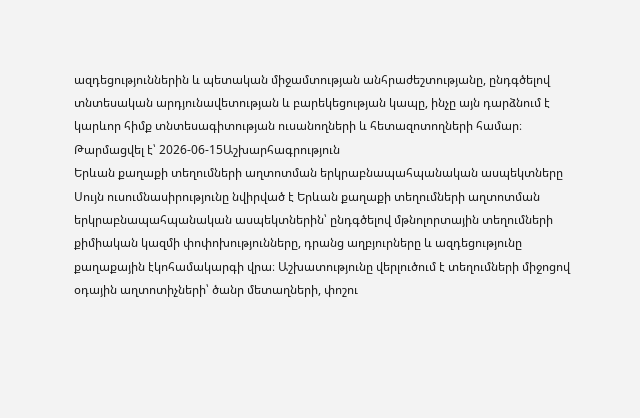ազդեցություններին և պետական միջամտության անհրաժեշտությանը, ընդգծելով տնտեսական արդյունավետության և բարեկեցության կապը, ինչը այն դարձնում է կարևոր հիմք տնտեսագիտության ուսանողների և հետազոտողների համար։
Թարմացվել է՝ 2026-06-15Աշխարհագրություն
Երևան քաղաքի տեղումների աղտոտման երկրաբնապահպանական ասպեկտները
Սույն ուսումնասիրությունը նվիրված է Երևան քաղաքի տեղումների աղտոտման երկրաբնապահպանական ասպեկտներին՝ ընդգծելով մթնոլորտային տեղումների քիմիական կազմի փոփոխությունները, դրանց աղբյուրները և ազդեցությունը քաղաքային էկոհամակարգի վրա։ Աշխատությունը վերլուծում է տեղումների միջոցով օդային աղտոտիչների՝ ծանր մետաղների, փոշու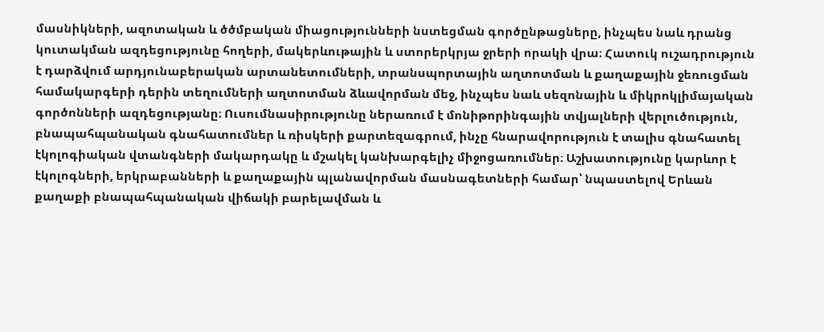մասնիկների, ազոտական և ծծմբական միացությունների նստեցման գործընթացները, ինչպես նաև դրանց կուտակման ազդեցությունը հողերի, մակերևութային և ստորերկրյա ջրերի որակի վրա։ Հատուկ ուշադրություն է դարձվում արդյունաբերական արտանետումների, տրանսպորտային աղտոտման և քաղաքային ջեռուցման համակարգերի դերին տեղումների աղտոտման ձևավորման մեջ, ինչպես նաև սեզոնային և միկրոկլիմայական գործոնների ազդեցությանը։ Ուսումնասիրությունը ներառում է մոնիթորինգային տվյալների վերլուծություն, բնապահպանական գնահատումներ և ռիսկերի քարտեզագրում, ինչը հնարավորություն է տալիս գնահատել էկոլոգիական վտանգների մակարդակը և մշակել կանխարգելիչ միջոցառումներ։ Աշխատությունը կարևոր է էկոլոգների, երկրաբանների և քաղաքային պլանավորման մասնագետների համար՝ նպաստելով Երևան քաղաքի բնապահպանական վիճակի բարելավման և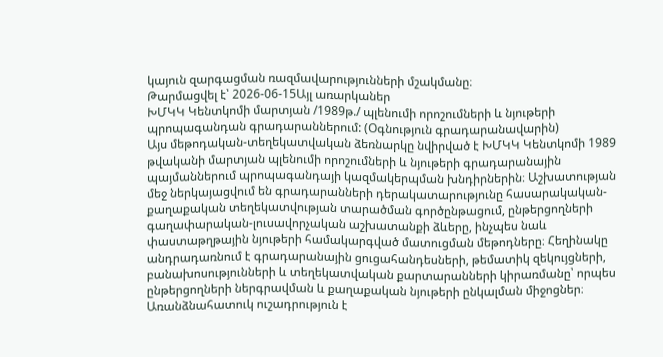կայուն զարգացման ռազմավարությունների մշակմանը։
Թարմացվել է՝ 2026-06-15Այլ առարկաներ
ԽՄԿԿ Կենտկոմի մարտյան /1989թ./ պլենումի որոշումների և նյութերի պրոպագանդան գրադարաններում: (Օգնություն գրադարանավարին)
Այս մեթոդական-տեղեկատվական ձեռնարկը նվիրված է ԽՄԿԿ Կենտկոմի 1989 թվականի մարտյան պլենումի որոշումների և նյութերի գրադարանային պայմաններում պրոպագանդայի կազմակերպման խնդիրներին։ Աշխատության մեջ ներկայացվում են գրադարանների դերակատարությունը հասարակական-քաղաքական տեղեկատվության տարածման գործընթացում, ընթերցողների գաղափարական-լուսավորչական աշխատանքի ձևերը, ինչպես նաև փաստաթղթային նյութերի համակարգված մատուցման մեթոդները։ Հեղինակը անդրադառնում է գրադարանային ցուցահանդեսների, թեմատիկ զեկույցների, բանախոսությունների և տեղեկատվական քարտարանների կիրառմանը՝ որպես ընթերցողների ներգրավման և քաղաքական նյութերի ընկալման միջոցներ։ Առանձնահատուկ ուշադրություն է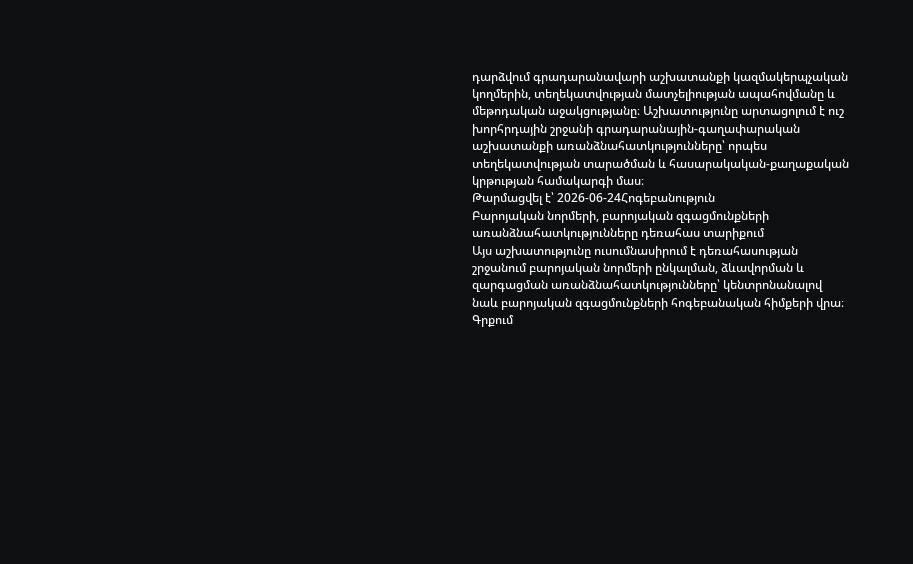դարձվում գրադարանավարի աշխատանքի կազմակերպչական կողմերին, տեղեկատվության մատչելիության ապահովմանը և մեթոդական աջակցությանը։ Աշխատությունը արտացոլում է ուշ խորհրդային շրջանի գրադարանային-գաղափարական աշխատանքի առանձնահատկությունները՝ որպես տեղեկատվության տարածման և հասարակական-քաղաքական կրթության համակարգի մաս։
Թարմացվել է՝ 2026-06-24Հոգեբանություն
Բարոյական նորմերի, բարոյական զգացմունքների առանձնահատկությունները դեռահաս տարիքում
Այս աշխատությունը ուսումնասիրում է դեռահասության շրջանում բարոյական նորմերի ընկալման, ձևավորման և զարգացման առանձնահատկությունները՝ կենտրոնանալով նաև բարոյական զգացմունքների հոգեբանական հիմքերի վրա։ Գրքում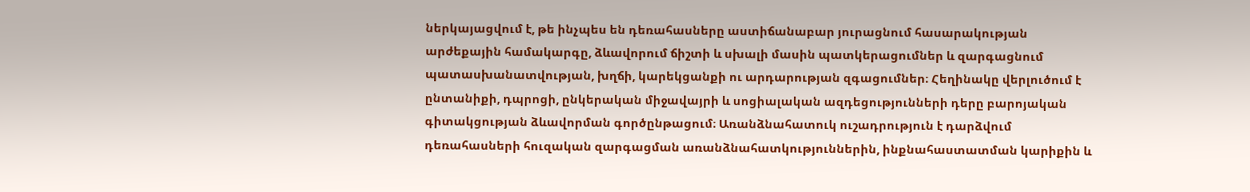ներկայացվում է, թե ինչպես են դեռահասները աստիճանաբար յուրացնում հասարակության արժեքային համակարգը, ձևավորում ճիշտի և սխալի մասին պատկերացումներ և զարգացնում պատասխանատվության, խղճի, կարեկցանքի ու արդարության զգացումներ։ Հեղինակը վերլուծում է ընտանիքի, դպրոցի, ընկերական միջավայրի և սոցիալական ազդեցությունների դերը բարոյական գիտակցության ձևավորման գործընթացում։ Առանձնահատուկ ուշադրություն է դարձվում դեռահասների հուզական զարգացման առանձնահատկություններին, ինքնահաստատման կարիքին և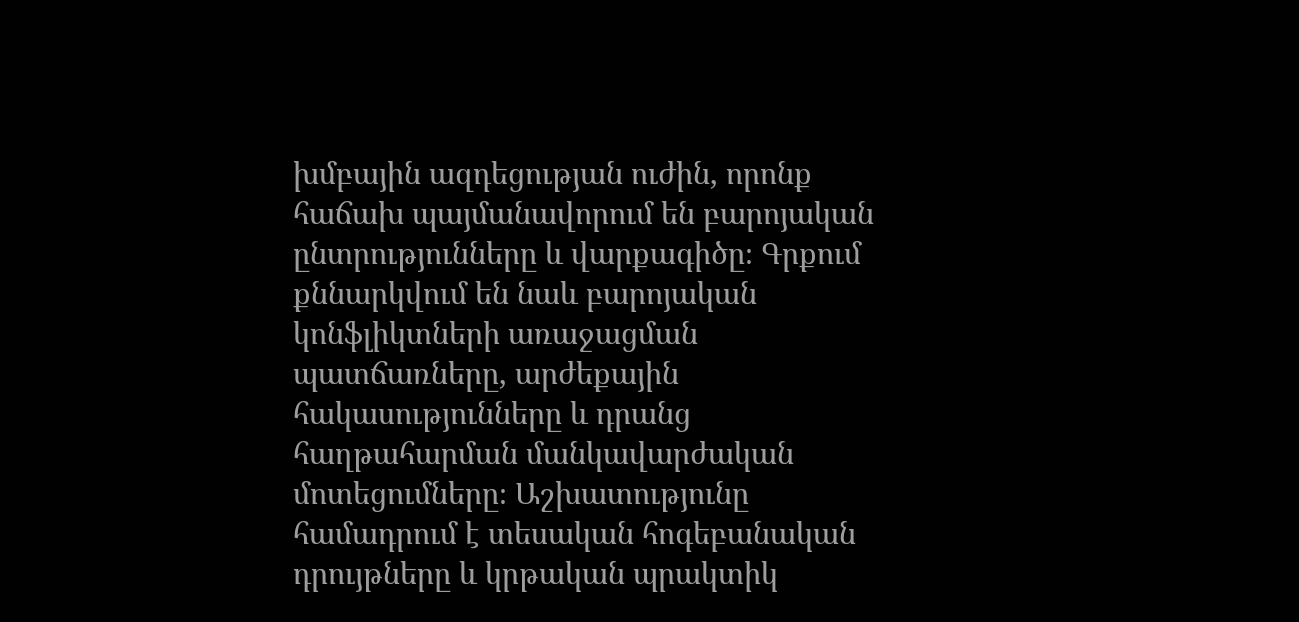խմբային ազդեցության ուժին, որոնք հաճախ պայմանավորում են բարոյական ընտրությունները և վարքագիծը։ Գրքում քննարկվում են նաև բարոյական կոնֆլիկտների առաջացման պատճառները, արժեքային հակասությունները և դրանց հաղթահարման մանկավարժական մոտեցումները։ Աշխատությունը համադրում է տեսական հոգեբանական դրույթները և կրթական պրակտիկ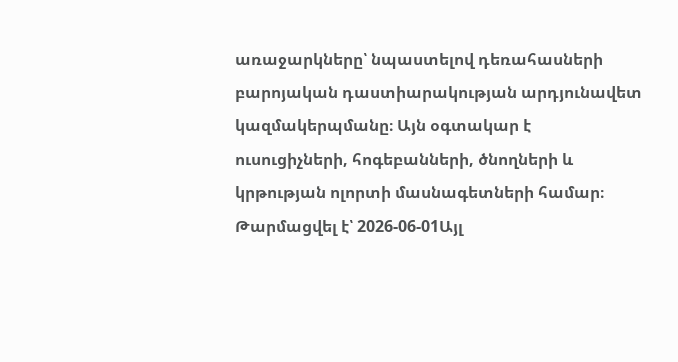առաջարկները՝ նպաստելով դեռահասների բարոյական դաստիարակության արդյունավետ կազմակերպմանը։ Այն օգտակար է ուսուցիչների, հոգեբանների, ծնողների և կրթության ոլորտի մասնագետների համար։
Թարմացվել է՝ 2026-06-01Այլ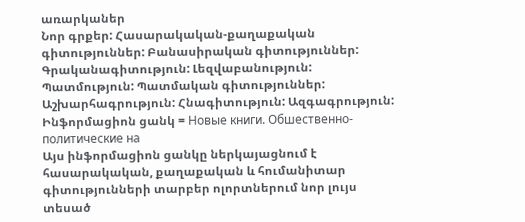առարկաներ
Նոր գրքեր: Հասարակական-քաղաքական գիտություններ: Բանասիրական գիտություններ: Գրականագիտություն: Լեզվաբանություն: Պատմություն: Պատմական գիտություններ: Աշխարհագրություն: Հնագիտություն: Ազգագրություն: Ինֆորմացիոն ցանկ = Новые книги. Обшественно-политические на
Այս ինֆորմացիոն ցանկը ներկայացնում է հասարակական, քաղաքական և հումանիտար գիտությունների տարբեր ոլորտներում նոր լույս տեսած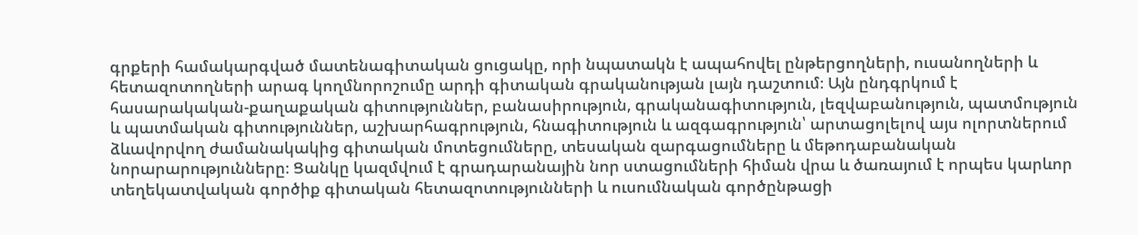գրքերի համակարգված մատենագիտական ցուցակը, որի նպատակն է ապահովել ընթերցողների, ուսանողների և հետազոտողների արագ կողմնորոշումը արդի գիտական գրականության լայն դաշտում։ Այն ընդգրկում է հասարակական-քաղաքական գիտություններ, բանասիրություն, գրականագիտություն, լեզվաբանություն, պատմություն և պատմական գիտություններ, աշխարհագրություն, հնագիտություն և ազգագրություն՝ արտացոլելով այս ոլորտներում ձևավորվող ժամանակակից գիտական մոտեցումները, տեսական զարգացումները և մեթոդաբանական նորարարությունները։ Ցանկը կազմվում է գրադարանային նոր ստացումների հիման վրա և ծառայում է որպես կարևոր տեղեկատվական գործիք գիտական հետազոտությունների և ուսումնական գործընթացի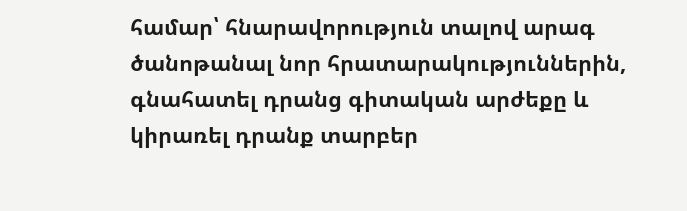համար՝ հնարավորություն տալով արագ ծանոթանալ նոր հրատարակություններին, գնահատել դրանց գիտական արժեքը և կիրառել դրանք տարբեր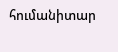հումանիտար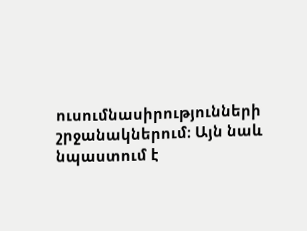ուսումնասիրությունների շրջանակներում։ Այն նաև նպաստում է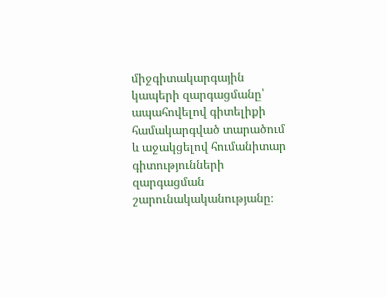միջգիտակարգային կապերի զարգացմանը՝ ապահովելով գիտելիքի համակարգված տարածում և աջակցելով հումանիտար գիտությունների զարգացման շարունակականությանը։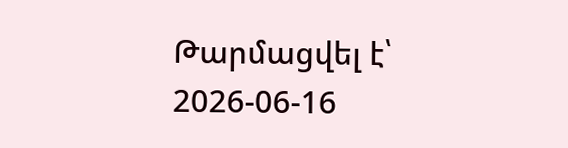Թարմացվել է՝ 2026-06-16